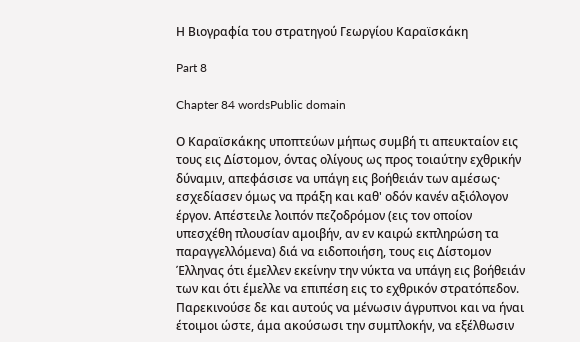Η Βιογραφία του στρατηγού Γεωργίου Καραϊσκάκη

Part 8

Chapter 84 wordsPublic domain

Ο Καραϊσκάκης υποπτεύων μήπως συμβή τι απευκταίον εις τους εις Δίστομον, όντας ολίγους ως προς τοιαύτην εχθρικήν δύναμιν, απεφάσισε να υπάγη εις βοήθειάν των αμέσως· εσχεδίασεν όμως να πράξη και καθ' οδόν κανέν αξιόλογον έργον. Απέστειλε λοιπόν πεζοδρόμον (εις τον οποίον υπεσχέθη πλουσίαν αμοιβήν, αν εν καιρώ εκπληρώση τα παραγγελλόμενα) διά να ειδοποιήση, τους εις Δίστομον Έλληνας ότι έμελλεν εκείνην την νύκτα να υπάγη εις βοήθειάν των και ότι έμελλε να επιπέση εις το εχθρικόν στρατόπεδον. Παρεκινούσε δε και αυτούς να μένωσιν άγρυπνοι και να ήναι έτοιμοι ώστε, άμα ακούσωσι την συμπλοκήν, να εξέλθωσιν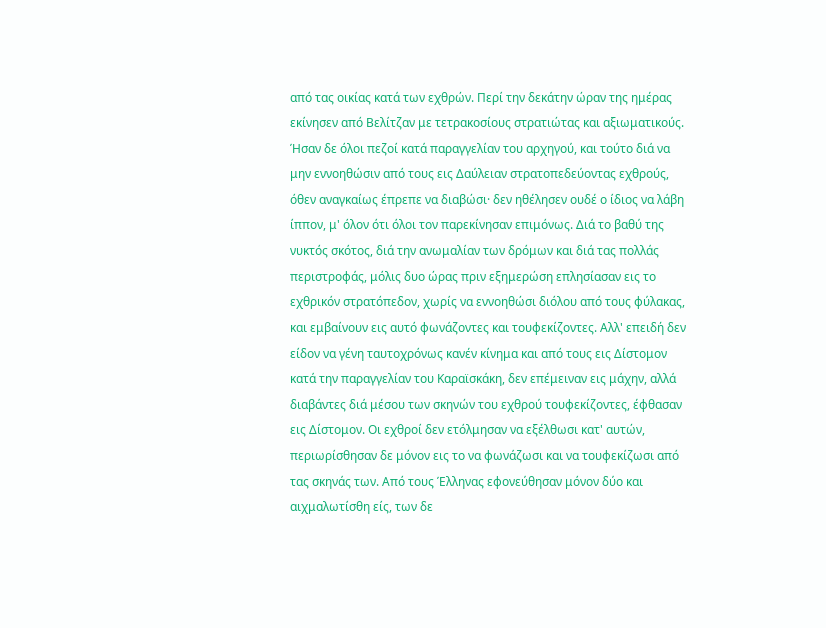από τας οικίας κατά των εχθρών. Περί την δεκάτην ώραν της ημέρας εκίνησεν από Βελίτζαν με τετρακοσίους στρατιώτας και αξιωματικούς. Ήσαν δε όλοι πεζοί κατά παραγγελίαν του αρχηγού, και τούτο διά να μην εννοηθώσιν από τους εις Δαύλειαν στρατοπεδεύοντας εχθρούς, όθεν αναγκαίως έπρεπε να διαβώσι· δεν ηθέλησεν ουδέ ο ίδιος να λάβη ίππον, μ' όλον ότι όλοι τον παρεκίνησαν επιμόνως. Διά το βαθύ της νυκτός σκότος, διά την ανωμαλίαν των δρόμων και διά τας πολλάς περιστροφάς, μόλις δυο ώρας πριν εξημερώση επλησίασαν εις το εχθρικόν στρατόπεδον, χωρίς να εννοηθώσι διόλου από τους φύλακας, και εμβαίνουν εις αυτό φωνάζοντες και τουφεκίζοντες. Αλλ' επειδή δεν είδον να γένη ταυτοχρόνως κανέν κίνημα και από τους εις Δίστομον κατά την παραγγελίαν του Καραϊσκάκη, δεν επέμειναν εις μάχην, αλλά διαβάντες διά μέσου των σκηνών του εχθρού τουφεκίζοντες, έφθασαν εις Δίστομον. Οι εχθροί δεν ετόλμησαν να εξέλθωσι κατ' αυτών, περιωρίσθησαν δε μόνον εις το να φωνάζωσι και να τουφεκίζωσι από τας σκηνάς των. Από τους Έλληνας εφονεύθησαν μόνον δύο και αιχμαλωτίσθη είς, των δε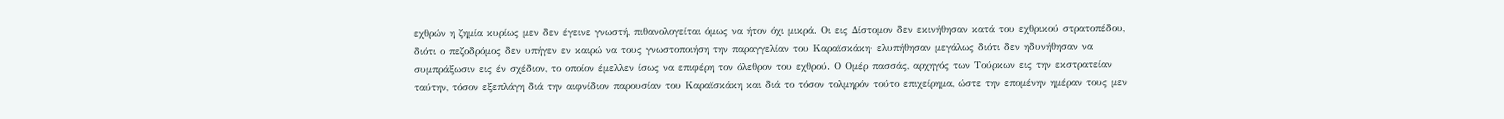εχθρών η ζημία κυρίως μεν δεν έγεινε γνωστή, πιθανολογείται όμως να ήτον όχι μικρά. Οι εις Δίστομον δεν εκινήθησαν κατά του εχθρικού στρατοπέδου, διότι ο πεζοδρόμος δεν υπήγεν εν καιρώ να τους γνωστοποιήση την παραγγελίαν του Καραϊσκάκη· ελυπήθησαν μεγάλως διότι δεν ηδυνήθησαν να συμπράξωσιν εις έν σχέδιον, το οποίον έμελλεν ίσως να επιφέρη τον όλεθρον του εχθρού. Ο Ομέρ πασσάς, αρχηγός των Τούρκων εις την εκστρατείαν ταύτην, τόσον εξεπλάγη διά την αιφνίδιον παρουσίαν του Καραϊσκάκη και διά το τόσον τολμηρόν τούτο επιχείρημα, ώστε την επομένην ημέραν τους μεν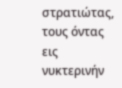στρατιώτας, τους όντας εις νυκτερινήν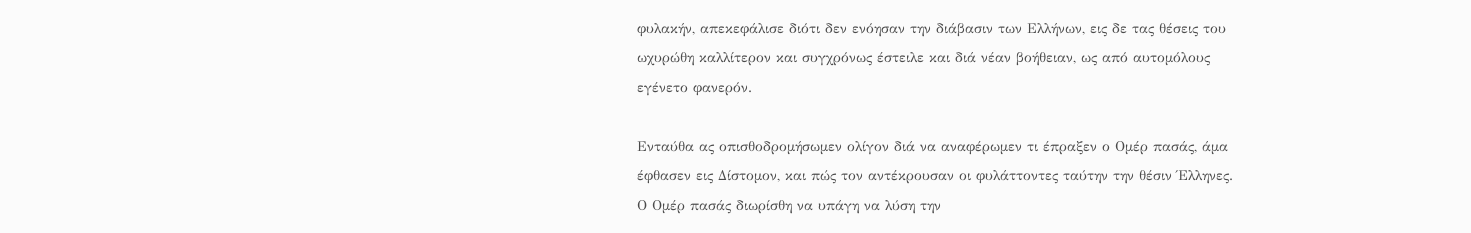φυλακήν, απεκεφάλισε διότι δεν ενόησαν την διάβασιν των Ελλήνων, εις δε τας θέσεις του ωχυρώθη καλλίτερον και συγχρόνως έστειλε και διά νέαν βοήθειαν, ως από αυτομόλους εγένετο φανερόν.

Ενταύθα ας οπισθοδρομήσωμεν ολίγον διά να αναφέρωμεν τι έπραξεν ο Ομέρ πασάς, άμα έφθασεν εις Δίστομον, και πώς τον αντέκρουσαν οι φυλάττοντες ταύτην την θέσιν Έλληνες. Ο Ομέρ πασάς διωρίσθη να υπάγη να λύση την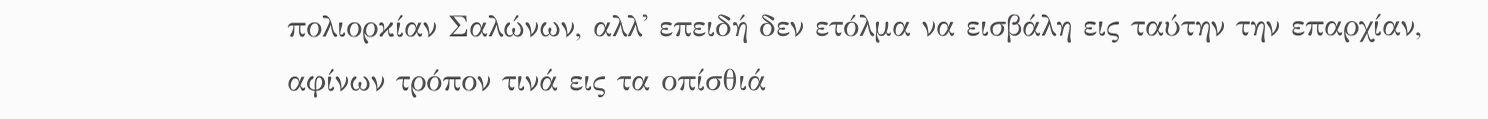πολιορκίαν Σαλώνων, αλλ' επειδή δεν ετόλμα να εισβάλη εις ταύτην την επαρχίαν, αφίνων τρόπον τινά εις τα οπίσθιά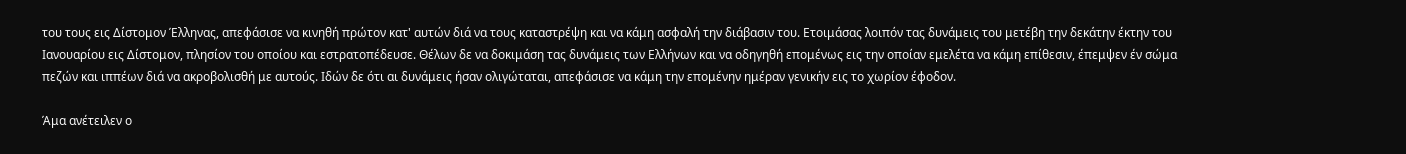του τους εις Δίστομον Έλληνας, απεφάσισε να κινηθή πρώτον κατ' αυτών διά να τους καταστρέψη και να κάμη ασφαλή την διάβασιν του. Ετοιμάσας λοιπόν τας δυνάμεις του μετέβη την δεκάτην έκτην του Ιανουαρίου εις Δίστομον, πλησίον του οποίου και εστρατοπέδευσε. Θέλων δε να δοκιμάση τας δυνάμεις των Ελλήνων και να οδηγηθή επομένως εις την οποίαν εμελέτα να κάμη επίθεσιν, έπεμψεν έν σώμα πεζών και ιππέων διά να ακροβολισθή με αυτούς. Ιδών δε ότι αι δυνάμεις ήσαν ολιγώταται, απεφάσισε να κάμη την επομένην ημέραν γενικήν εις το χωρίον έφοδον.

Άμα ανέτειλεν ο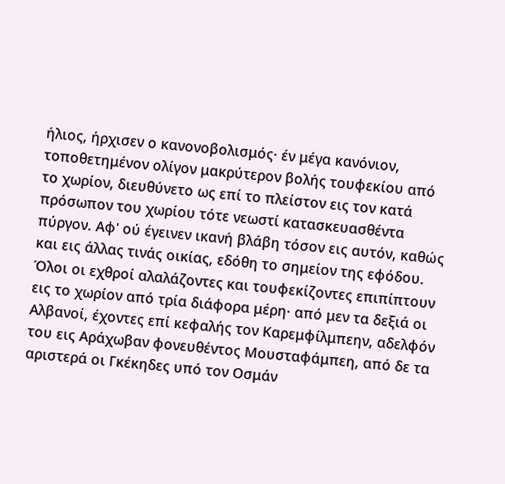ήλιος, ήρχισεν ο κανονοβολισμός· έν μέγα κανόνιον, τοποθετημένον ολίγον μακρύτερον βολής τουφεκίου από το χωρίον, διευθύνετο ως επί το πλείστον εις τον κατά πρόσωπον του χωρίου τότε νεωστί κατασκευασθέντα πύργον. Αφ' ού έγεινεν ικανή βλάβη τόσον εις αυτόν, καθώς και εις άλλας τινάς οικίας, εδόθη το σημείον της εφόδου. Όλοι οι εχθροί αλαλάζοντες και τουφεκίζοντες επιπίπτουν εις το χωρίον από τρία διάφορα μέρη· από μεν τα δεξιά οι Αλβανοί, έχοντες επί κεφαλής τον Καρεμφίλμπεην, αδελφόν του εις Αράχωβαν φονευθέντος Μουσταφάμπεη, από δε τα αριστερά οι Γκέκηδες υπό τον Οσμάν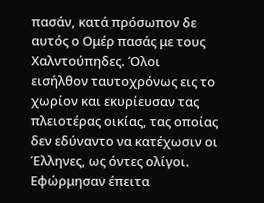πασάν, κατά πρόσωπον δε αυτός ο Ομέρ πασάς με τους Χαλντούπηδες. Όλοι εισήλθον ταυτοχρόνως εις το χωρίον και εκυρίευσαν τας πλειοτέρας οικίας, τας οποίας δεν εδύναντο να κατέχωσιν οι Έλληνες, ως όντες ολίγοι. Εφώρμησαν έπειτα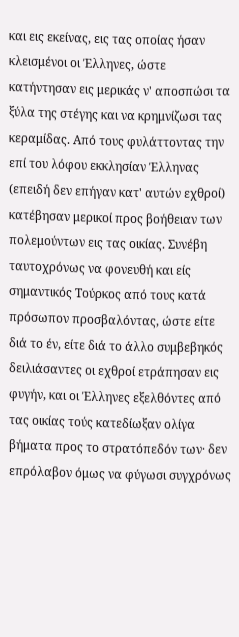και εις εκείνας, εις τας οποίας ήσαν κλεισμένοι οι Έλληνες, ώστε κατήντησαν εις μερικάς ν' αποσπώσι τα ξύλα της στέγης και να κρημνίζωσι τας κεραμίδας. Από τους φυλάττοντας την επί του λόφου εκκλησίαν Έλληνας (επειδή δεν επήγαν κατ' αυτών εχθροί) κατέβησαν μερικοί προς βοήθειαν των πολεμούντων εις τας οικίας. Συνέβη ταυτοχρόνως να φονευθή και είς σημαντικός Τούρκος από τους κατά πρόσωπον προσβαλόντας, ώστε είτε διά το έν, είτε διά το άλλο συμβεβηκός δειλιάσαντες οι εχθροί ετράπησαν εις φυγήν, και οι Έλληνες εξελθόντες από τας οικίας τούς κατεδίωξαν ολίγα βήματα προς το στρατόπεδόν των· δεν επρόλαβον όμως να φύγωσι συγχρόνως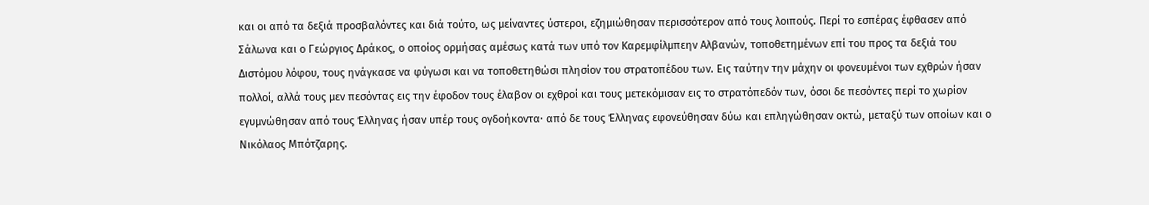και οι από τα δεξιά προσβαλόντες και διά τούτο, ως μείναντες ύστεροι, εζημιώθησαν περισσότερον από τους λοιπούς. Περί το εσπέρας έφθασεν από Σάλωνα και ο Γεώργιος Δράκος, ο οποίος ορμήσας αμέσως κατά των υπό τον Καρεμφίλμπεην Αλβανών, τοποθετημένων επί του προς τα δεξιά του Διστόμου λόφου, τους ηνάγκασε να φύγωσι και να τοποθετηθώσι πλησίον του στρατοπέδου των. Εις ταύτην την μάχην οι φονευμένοι των εχθρών ήσαν πολλοί, αλλά τους μεν πεσόντας εις την έφοδον τους έλαβον οι εχθροί και τους μετεκόμισαν εις το στρατόπεδόν των, όσοι δε πεσόντες περί το χωρίον εγυμνώθησαν από τους Έλληνας ήσαν υπέρ τους ογδοήκοντα· από δε τους Έλληνας εφονεύθησαν δύω και επληγώθησαν οκτώ, μεταξύ των οποίων και ο Νικόλαος Μπότζαρης.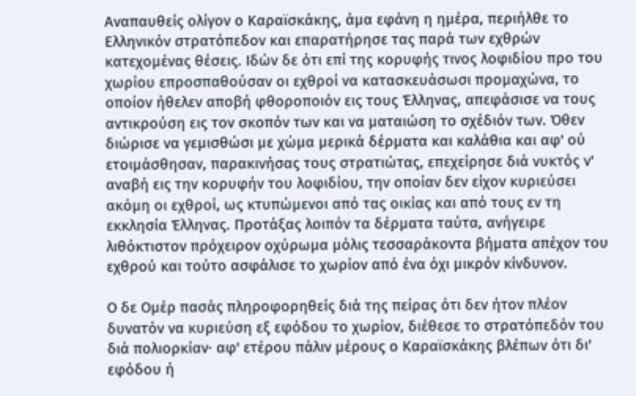Αναπαυθείς ολίγον ο Καραϊσκάκης, άμα εφάνη η ημέρα, περιήλθε το Ελληνικόν στρατόπεδον και επαρατήρησε τας παρά των εχθρών κατεχομένας θέσεις. Ιδών δε ότι επί της κορυφής τινος λοφιδίου προ του χωρίου επροσπαθούσαν οι εχθροί να κατασκευάσωσι προμαχώνα, το οποίον ήθελεν αποβή φθοροποιόν εις τους Έλληνας, απεφάσισε να τους αντικρούση εις τον σκοπόν των και να ματαιώση το σχέδιόν των. Όθεν διώρισε να γεμισθώσι με χώμα μερικά δέρματα και καλάθια και αφ' ού ετοιμάσθησαν, παρακινήσας τους στρατιώτας, επεχείρησε διά νυκτός ν' αναβή εις την κορυφήν του λοφιδίου, την οποίαν δεν είχον κυριεύσει ακόμη οι εχθροί, ως κτυπώμενοι από τας οικίας και από τους εν τη εκκλησία Έλληνας. Προτάξας λοιπόν τα δέρματα ταύτα, ανήγειρε λιθόκτιστον πρόχειρον οχύρωμα μόλις τεσσαράκοντα βήματα απέχον του εχθρού και τούτο ασφάλισε το χωρίον από ένα όχι μικρόν κίνδυνον.

Ο δε Ομέρ πασάς πληροφορηθείς διά της πείρας ότι δεν ήτον πλέον δυνατόν να κυριεύση εξ εφόδου το χωρίον, διέθεσε το στρατόπεδόν του διά πολιορκίαν· αφ' ετέρου πάλιν μέρους ο Καραϊσκάκης βλέπων ότι δι' εφόδου ή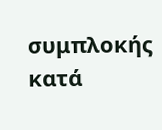συμπλοκής κατά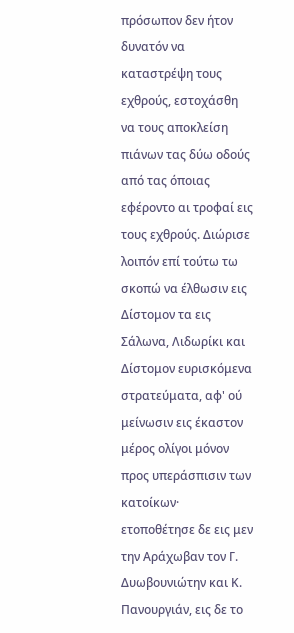πρόσωπον δεν ήτον δυνατόν να καταστρέψη τους εχθρούς, εστοχάσθη να τους αποκλείση πιάνων τας δύω οδούς από τας όποιας εφέροντο αι τροφαί εις τους εχθρούς. Διώρισε λοιπόν επί τούτω τω σκοπώ να έλθωσιν εις Δίστομον τα εις Σάλωνα, Λιδωρίκι και Δίστομον ευρισκόμενα στρατεύματα, αφ' ού μείνωσιν εις έκαστον μέρος ολίγοι μόνον προς υπεράσπισιν των κατοίκων· ετοποθέτησε δε εις μεν την Αράχωβαν τον Γ. Δυωβουνιώτην και Κ. Πανουργιάν, εις δε το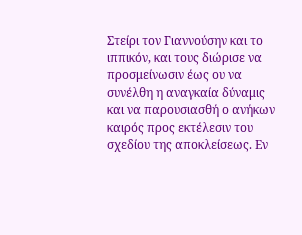Στείρι τον Γιαννούσην και το ιππικόν, και τους διώρισε να προσμείνωσιν έως ου να συνέλθη η αναγκαία δύναμις και να παρουσιασθή ο ανήκων καιρός προς εκτέλεσιν του σχεδίου της αποκλείσεως. Εν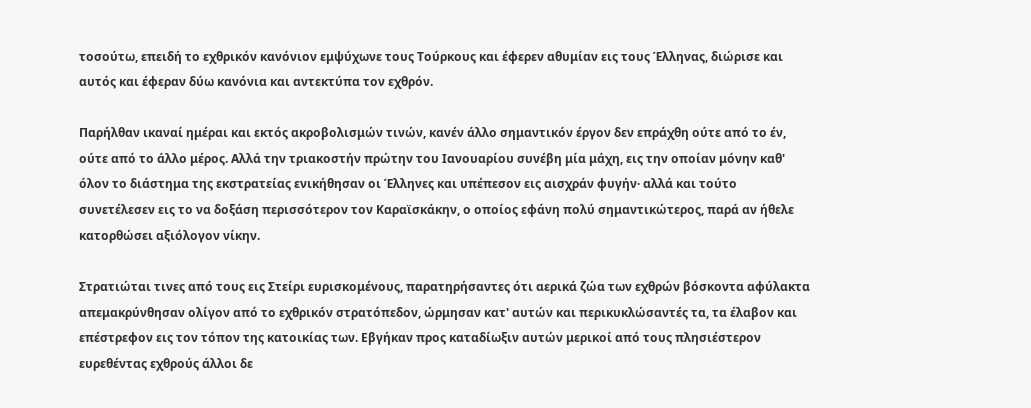τοσούτω, επειδή το εχθρικόν κανόνιον εμψύχωνε τους Τούρκους και έφερεν αθυμίαν εις τους Έλληνας, διώρισε και αυτός και έφεραν δύω κανόνια και αντεκτύπα τον εχθρόν.

Παρήλθαν ικαναί ημέραι και εκτός ακροβολισμών τινών, κανέν άλλο σημαντικόν έργον δεν επράχθη ούτε από το έν, ούτε από το άλλο μέρος. Αλλά την τριακοστήν πρώτην του Ιανουαρίου συνέβη μία μάχη, εις την οποίαν μόνην καθ' όλον το διάστημα της εκστρατείας ενικήθησαν οι Έλληνες και υπέπεσον εις αισχράν φυγήν· αλλά και τούτο συνετέλεσεν εις το να δοξάση περισσότερον τον Καραϊσκάκην, ο οποίος εφάνη πολύ σημαντικώτερος, παρά αν ήθελε κατορθώσει αξιόλογον νίκην.

Στρατιώται τινες από τους εις Στείρι ευρισκομένους, παρατηρήσαντες ότι αερικά ζώα των εχθρών βόσκοντα αφύλακτα απεμακρύνθησαν ολίγον από το εχθρικόν στρατόπεδον, ώρμησαν κατ' αυτών και περικυκλώσαντές τα, τα έλαβον και επέστρεφον εις τον τόπον της κατοικίας των. Εβγήκαν προς καταδίωξιν αυτών μερικοί από τους πλησιέστερον ευρεθέντας εχθρούς άλλοι δε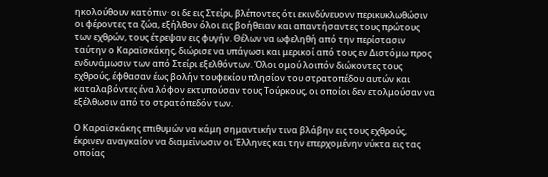ηκολούθουν κατόπιν· οι δε εις Στείρι, βλέποντες ότι εκινδύνευονν περικυκλωθώσιν οι φέροντες τα ζώα, εξήλθον όλοι εις βοήθειαν και απαντήσαντες τους πρώτους των εχθρών, τους έτρεψαν εις φυγήν. Θέλων να ωφεληθή από την περίστασιν ταύτην ο Καραϊσκάκης, διώρισε να υπάγωσι και μερικοί από τους εν Διστόμω προς ενδυνάμωσιν των από Στείρι εξελθόντων. Όλοι ομού λοιπόν διώκοντες τους εχθρούς, έφθασαν έως βολήν τουφεκίου πλησίον του στρατοπέδου αυτών και καταλαβόντες ένα λόφον εκτυπούσαν τους Τούρκους, οι οποίοι δεν ετολμούσαν να εξέλθωσιν από το στρατόπεδόν των.

Ο Καραϊσκάκης επιθυμών να κάμη σημαντικήν τινα βλάβην εις τους εχθρούς, έκρινεν αναγκαίον να διαμείνωσιν οι Έλληνες και την επερχομένην νύκτα εις τας οποίας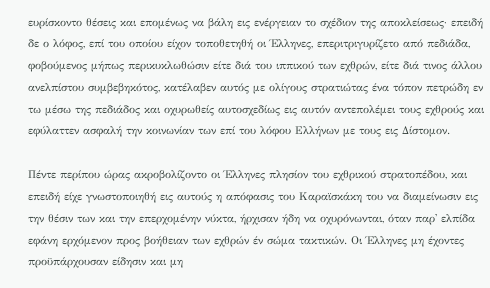ευρίσκοντο θέσεις και επομένως να βάλη εις ενέργειαν το σχέδιον της αποκλείσεως· επειδή δε ο λόφος, επί του οποίου είχον τοποθετηθή οι Έλληνες, επεριτριγυρίζετο από πεδιάδα, φοβούμενος μήπως περικυκλωθώσιν είτε διά του ιππικού των εχθρών, είτε διά τινος άλλου ανελπίστου συμβεβηκότος, κατέλαβεν αυτός με ολίγους στρατιώτας ένα τόπον πετρώδη εν τω μέσω της πεδιάδος και οχυρωθείς αυτοσχεδίως εις αυτόν αντεπολέμει τους εχθρούς και εφύλαττεν ασφαλή την κοινωνίαν των επί του λόφου Ελλήνων με τους εις Δίστομον.

Πέντε περίπου ώρας ακροβολίζοντο οι Έλληνες πλησίον του εχθρικού στρατοπέδου, και επειδή είχε γνωστοποιηθή εις αυτούς η απόφασις του Καραϊσκάκη του να διαμείνωσιν εις την θέσιν των και την επερχομένην νύκτα, ήρχισαν ήδη να οχυρόνωνται, όταν παρ' ελπίδα εφάνη ερχόμενον προς βοήθειαν των εχθρών έν σώμα τακτικών. Οι Έλληνες μη έχοντες προϋπάρχουσαν είδησιν και μη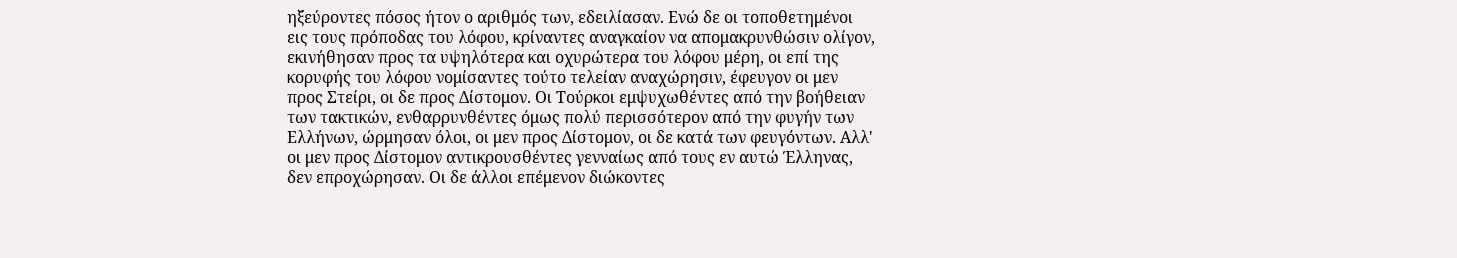ηξεύροντες πόσος ήτον ο αριθμός των, εδειλίασαν. Ενώ δε οι τοποθετημένοι εις τους πρόποδας του λόφου, κρίναντες αναγκαίον να απομακρυνθώσιν ολίγον, εκινήθησαν προς τα υψηλότερα και οχυρώτερα του λόφου μέρη, οι επί της κορυφής του λόφου νομίσαντες τούτο τελείαν αναχώρησιν, έφευγον οι μεν προς Στείρι, οι δε προς Δίστομον. Οι Τούρκοι εμψυχωθέντες από την βοήθειαν των τακτικών, ενθαρρυνθέντες όμως πολύ περισσότερον από την φυγήν των Ελλήνων, ώρμησαν όλοι, οι μεν προς Δίστομον, οι δε κατά των φευγόντων. Αλλ' οι μεν προς Δίστομον αντικρουσθέντες γενναίως από τους εν αυτώ Έλληνας, δεν επροχώρησαν. Οι δε άλλοι επέμενον διώκοντες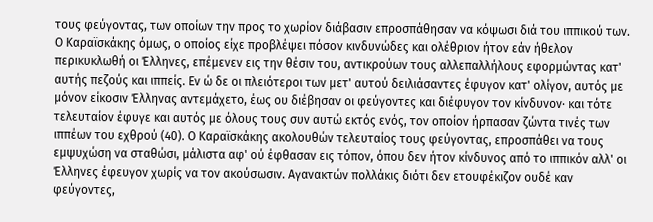τους φεύγοντας, των οποίων την προς το χωρίον διάβασιν επροσπάθησαν να κόψωσι διά του ιππικού των. Ο Καραϊσκάκης όμως, ο οποίος είχε προβλέψει πόσον κινδυνώδες και ολέθριον ήτον εάν ήθελον περικυκλωθή οι Έλληνες, επέμενεν εις την θέσιν του, αντικρούων τους αλλεπαλλήλους εφορμώντας κατ' αυτής πεζούς και ιππείς. Εν ώ δε οι πλειότεροι των μετ' αυτού δειλιάσαντες έφυγον κατ' ολίγον, αυτός με μόνον είκοσιν Έλληνας αντεμάχετο, έως ου διέβησαν οι φεύγοντες και διέφυγον τον κίνδυνον· και τότε τελευταίον έφυγε και αυτός με όλους τους συν αυτώ εκτός ενός, τον οποίον ήρπασαν ζώντα τινές των ιππέων του εχθρού (40). Ο Καραϊσκάκης ακολουθών τελευταίος τους φεύγοντας, επροσπάθει να τους εμψυχώση να σταθώσι, μάλιστα αφ' ού έφθασαν εις τόπον, όπου δεν ήτον κίνδυνος από το ιππικόν αλλ' οι Έλληνες έφευγον χωρίς να τον ακούσωσιν. Αγανακτών πολλάκις διότι δεν ετουφέκιζον ουδέ καν φεύγοντες,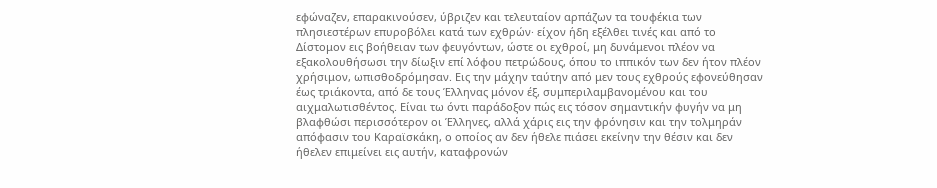εφώναζεν, επαρακινούσεν, ύβριζεν και τελευταίον αρπάζων τα τουφέκια των πλησιεστέρων επυροβόλει κατά των εχθρών· είχον ήδη εξέλθει τινές και από το Δίστομον εις βοήθειαν των φευγόντων, ώστε οι εχθροί, μη δυνάμενοι πλέον να εξακολουθήσωσι την δίωξιν επί λόφου πετρώδους, όπου το ιππικόν των δεν ήτον πλέον χρήσιμον, ωπισθοδρόμησαν. Εις την μάχην ταύτην από μεν τους εχθρούς εφονεύθησαν έως τριάκοντα, από δε τους Έλληνας μόνον έξ, συμπεριλαμβανομένου και του αιχμαλωτισθέντος. Είναι τω όντι παράδοξον πώς εις τόσον σημαντικήν φυγήν να μη βλαφθώσι περισσότερον οι Έλληνες, αλλά χάρις εις την φρόνησιν και την τολμηράν απόφασιν του Καραϊσκάκη, ο οποίος αν δεν ήθελε πιάσει εκείνην την θέσιν και δεν ήθελεν επιμείνει εις αυτήν, καταφρονών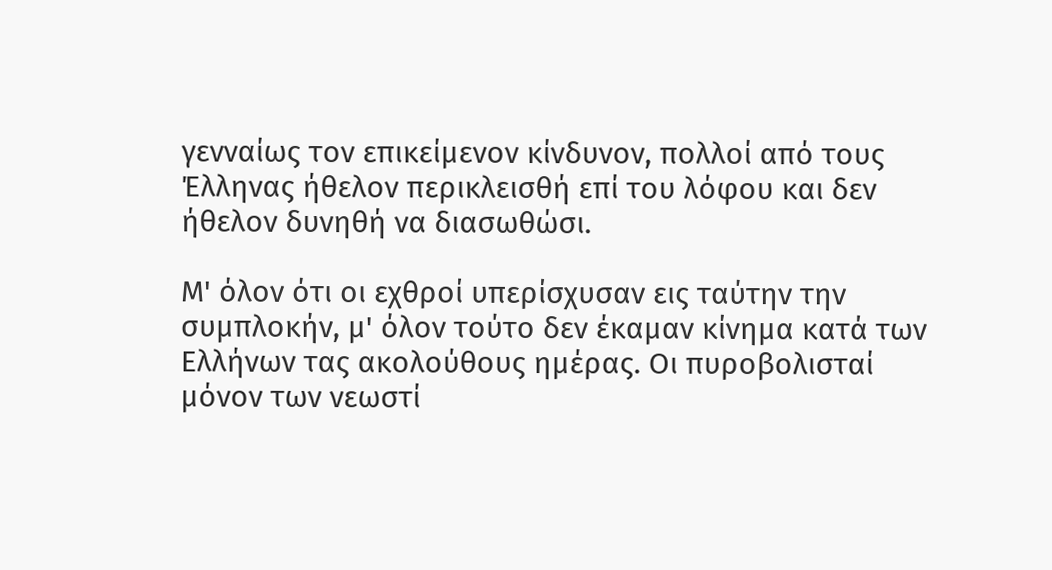γενναίως τον επικείμενον κίνδυνον, πολλοί από τους Έλληνας ήθελον περικλεισθή επί του λόφου και δεν ήθελον δυνηθή να διασωθώσι.

Μ' όλον ότι οι εχθροί υπερίσχυσαν εις ταύτην την συμπλοκήν, μ' όλον τούτο δεν έκαμαν κίνημα κατά των Ελλήνων τας ακολούθους ημέρας. Οι πυροβολισταί μόνον των νεωστί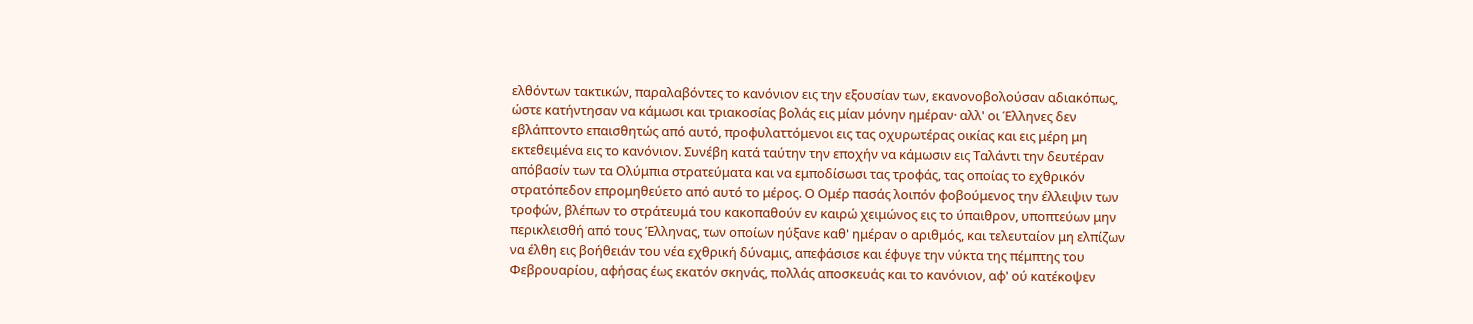ελθόντων τακτικών, παραλαβόντες το κανόνιον εις την εξουσίαν των, εκανονοβολούσαν αδιακόπως, ώστε κατήντησαν να κάμωσι και τριακοσίας βολάς εις μίαν μόνην ημέραν· αλλ' οι Έλληνες δεν εβλάπτοντο επαισθητώς από αυτό, προφυλαττόμενοι εις τας οχυρωτέρας οικίας και εις μέρη μη εκτεθειμένα εις το κανόνιον. Συνέβη κατά ταύτην την εποχήν να κάμωσιν εις Ταλάντι την δευτέραν απόβασίν των τα Ολύμπια στρατεύματα και να εμποδίσωσι τας τροφάς, τας οποίας το εχθρικόν στρατόπεδον επρομηθεύετο από αυτό το μέρος. Ο Ομέρ πασάς λοιπόν φοβούμενος την έλλειψιν των τροφών, βλέπων το στράτευμά του κακοπαθούν εν καιρώ χειμώνος εις το ύπαιθρον, υποπτεύων μην περικλεισθή από τους Έλληνας, των οποίων ηύξανε καθ' ημέραν ο αριθμός, και τελευταίον μη ελπίζων να έλθη εις βοήθειάν του νέα εχθρική δύναμις, απεφάσισε και έφυγε την νύκτα της πέμπτης του Φεβρουαρίου, αφήσας έως εκατόν σκηνάς, πολλάς αποσκευάς και το κανόνιον, αφ' ού κατέκοψεν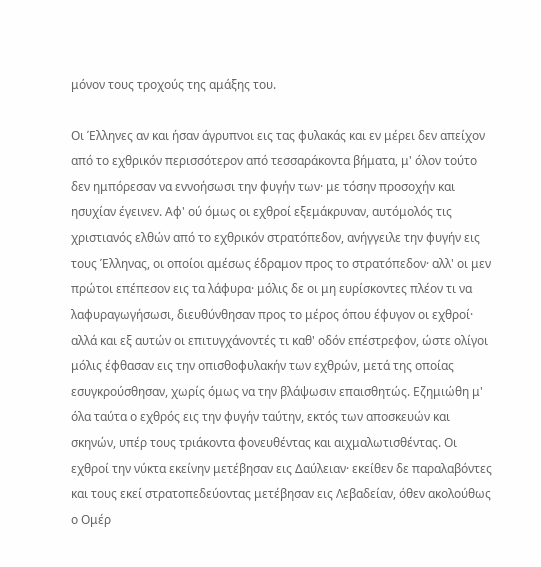μόνον τους τροχούς της αμάξης του.

Οι Έλληνες αν και ήσαν άγρυπνοι εις τας φυλακάς και εν μέρει δεν απείχον από το εχθρικόν περισσότερον από τεσσαράκοντα βήματα, μ' όλον τούτο δεν ημπόρεσαν να εννοήσωσι την φυγήν των· με τόσην προσοχήν και ησυχίαν έγεινεν. Αφ' ού όμως οι εχθροί εξεμάκρυναν, αυτόμολός τις χριστιανός ελθών από το εχθρικόν στρατόπεδον, ανήγγειλε την φυγήν εις τους Έλληνας, οι οποίοι αμέσως έδραμον προς το στρατόπεδον· αλλ' οι μεν πρώτοι επέπεσον εις τα λάφυρα· μόλις δε οι μη ευρίσκοντες πλέον τι να λαφυραγωγήσωσι, διευθύνθησαν προς το μέρος όπου έφυγον οι εχθροί· αλλά και εξ αυτών οι επιτυγχάνοντές τι καθ' οδόν επέστρεφον, ώστε ολίγοι μόλις έφθασαν εις την οπισθοφυλακήν των εχθρών, μετά της οποίας εσυγκρούσθησαν, χωρίς όμως να την βλάψωσιν επαισθητώς. Εζημιώθη μ' όλα ταύτα ο εχθρός εις την φυγήν ταύτην, εκτός των αποσκευών και σκηνών, υπέρ τους τριάκοντα φονευθέντας και αιχμαλωτισθέντας. Οι εχθροί την νύκτα εκείνην μετέβησαν εις Δαύλειαν· εκείθεν δε παραλαβόντες και τους εκεί στρατοπεδεύοντας μετέβησαν εις Λεβαδείαν, όθεν ακολούθως ο Ομέρ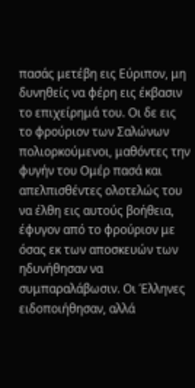πασάς μετέβη εις Εύριπον, μη δυνηθείς να φέρη εις έκβασιν το επιχείρημά του. Οι δε εις το φρούριον των Σαλώνων πολιορκούμενοι, μαθόντες την φυγήν του Ομέρ πασά και απελπισθέντες ολοτελώς του να έλθη εις αυτούς βοήθεια, έφυγον από το φρούριον με όσας εκ των αποσκευών των ηδυνήθησαν να συμπαραλάβωσιν. Οι Έλληνες ειδοποιήθησαν, αλλά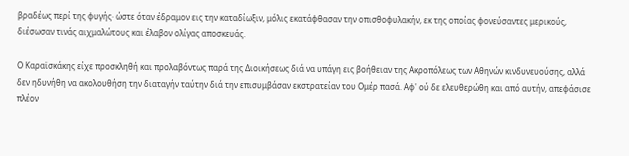βραδέως περί της φυγής· ώστε όταν έδραμον εις την καταδίωξιν, μόλις εκατάφθασαν την οπισθοφυλακήν, εκ της οποίας φονεύσαντες μερικούς, διέσωσαν τινάς αιχμαλώτους και έλαβον ολίγας αποσκευάς.

Ο Καραϊσκάκης είχε προσκληθή και προλαβόντως παρά της Διοικήσεως διά να υπάγη εις βοήθειαν της Ακροπόλεως των Αθηνών κινδυνευούσης, αλλά δεν ηδυνήθη να ακολουθήση την διαταγήν ταύτην διά την επισυμβάσαν εκστρατείαν του Ομέρ πασά. Αφ' ού δε ελευθερώθη και από αυτήν, απεφάσισε πλέον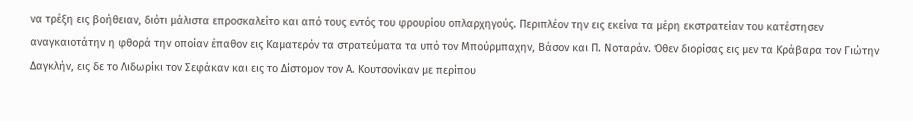να τρέξη εις βοήθειαν, διότι μάλιστα επροσκαλείτο και από τους εντός του φρουρίου οπλαρχηγούς. Περιπλέον την εις εκείνα τα μέρη εκστρατείαν του κατέστησεν αναγκαιοτάτην η φθορά την οποίαν έπαθον εις Καματερόν τα στρατεύματα τα υπό τον Μπούρμπαχην, Βάσον και Π. Νοταράν. Όθεν διορίσας εις μεν τα Κράβαρα τον Γιώτην Δαγκλήν, εις δε το Λιδωρίκι τον Σεφάκαν και εις το Δίστομον τον Α. Κουτσονίκαν με περίπου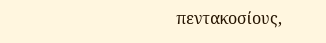πεντακοσίους,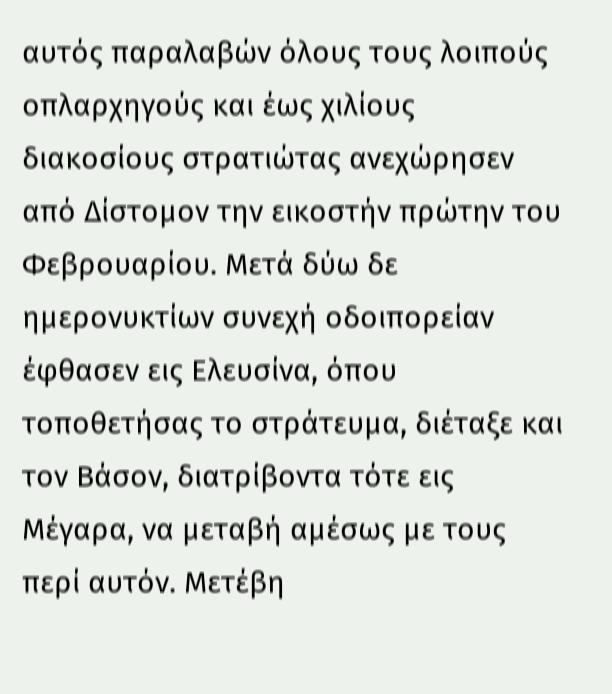αυτός παραλαβών όλους τους λοιπούς οπλαρχηγούς και έως χιλίους διακοσίους στρατιώτας ανεχώρησεν από Δίστομον την εικοστήν πρώτην του Φεβρουαρίου. Μετά δύω δε ημερονυκτίων συνεχή οδοιπορείαν έφθασεν εις Ελευσίνα, όπου τοποθετήσας το στράτευμα, διέταξε και τον Βάσον, διατρίβοντα τότε εις Μέγαρα, να μεταβή αμέσως με τους περί αυτόν. Μετέβη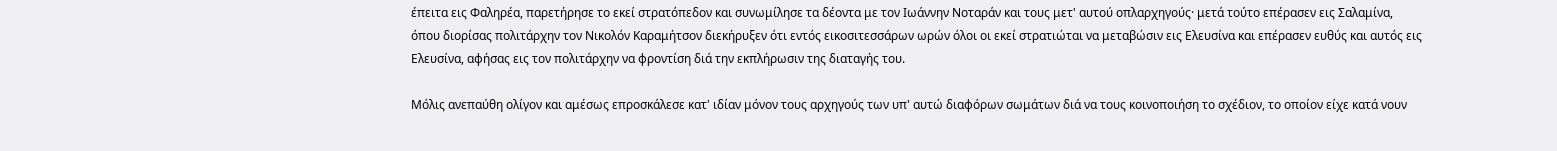έπειτα εις Φαληρέα, παρετήρησε το εκεί στρατόπεδον και συνωμίλησε τα δέοντα με τον Ιωάννην Νοταράν και τους μετ' αυτού οπλαρχηγούς· μετά τούτο επέρασεν εις Σαλαμίνα, όπου διορίσας πολιτάρχην τον Νικολόν Καραμήτσον διεκήρυξεν ότι εντός εικοσιτεσσάρων ωρών όλοι οι εκεί στρατιώται να μεταβώσιν εις Ελευσίνα και επέρασεν ευθύς και αυτός εις Ελευσίνα, αφήσας εις τον πολιτάρχην να φροντίση διά την εκπλήρωσιν της διαταγής του.

Μόλις ανεπαύθη ολίγον και αμέσως επροσκάλεσε κατ' ιδίαν μόνον τους αρχηγούς των υπ' αυτώ διαφόρων σωμάτων διά να τους κοινοποιήση το σχέδιον, το οποίον είχε κατά νουν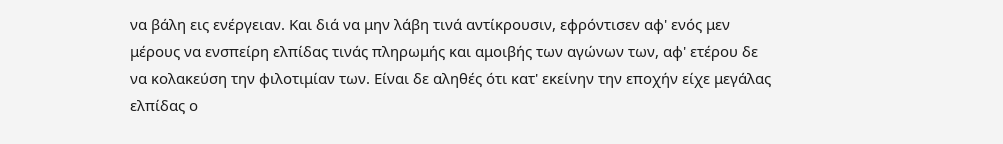να βάλη εις ενέργειαν. Και διά να μην λάβη τινά αντίκρουσιν, εφρόντισεν αφ' ενός μεν μέρους να ενσπείρη ελπίδας τινάς πληρωμής και αμοιβής των αγώνων των, αφ' ετέρου δε να κολακεύση την φιλοτιμίαν των. Είναι δε αληθές ότι κατ' εκείνην την εποχήν είχε μεγάλας ελπίδας ο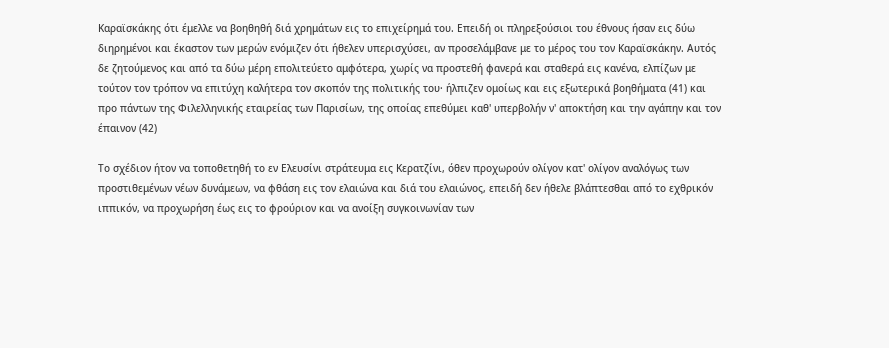Καραϊσκάκης ότι έμελλε να βοηθηθή διά χρημάτων εις το επιχείρημά του. Επειδή οι πληρεξούσιοι του έθνους ήσαν εις δύω διηρημένοι και έκαστον των μερών ενόμιζεν ότι ήθελεν υπερισχύσει, αν προσελάμβανε με το μέρος του τον Καραϊσκάκην. Αυτός δε ζητούμενος και από τα δύω μέρη επολιτεύετο αμφότερα, χωρίς να προστεθή φανερά και σταθερά εις κανένα, ελπίζων με τούτον τον τρόπον να επιτύχη καλήτερα τον σκοπόν της πολιτικής του· ήλπιζεν ομοίως και εις εξωτερικά βοηθήματα (41) και προ πάντων της Φιλελληνικής εταιρείας των Παρισίων, της οποίας επεθύμει καθ' υπερβολήν ν' αποκτήση και την αγάπην και τον έπαινον (42)

Το σχέδιον ήτον να τοποθετηθή το εν Ελευσίνι στράτευμα εις Κερατζίνι, όθεν προχωρούν ολίγον κατ' ολίγον αναλόγως των προστιθεμένων νέων δυνάμεων, να φθάση εις τον ελαιώνα και διά του ελαιώνος, επειδή δεν ήθελε βλάπτεσθαι από το εχθρικόν ιππικόν, να προχωρήση έως εις το φρούριον και να ανοίξη συγκοινωνίαν των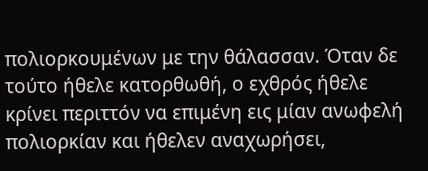πολιορκουμένων με την θάλασσαν. Όταν δε τούτο ήθελε κατορθωθή, ο εχθρός ήθελε κρίνει περιττόν να επιμένη εις μίαν ανωφελή πολιορκίαν και ήθελεν αναχωρήσει,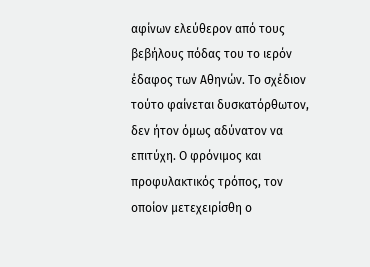αφίνων ελεύθερον από τους βεβήλους πόδας του το ιερόν έδαφος των Αθηνών. Το σχέδιον τούτο φαίνεται δυσκατόρθωτον, δεν ήτον όμως αδύνατον να επιτύχη. Ο φρόνιμος και προφυλακτικός τρόπος, τον οποίον μετεχειρίσθη ο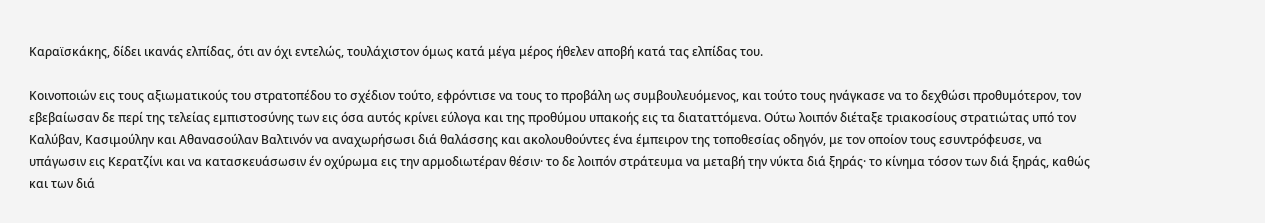Καραϊσκάκης, δίδει ικανάς ελπίδας, ότι αν όχι εντελώς, τουλάχιστον όμως κατά μέγα μέρος ήθελεν αποβή κατά τας ελπίδας του.

Κοινοποιών εις τους αξιωματικούς του στρατοπέδου το σχέδιον τούτο, εφρόντισε να τους το προβάλη ως συμβουλευόμενος, και τούτο τους ηνάγκασε να το δεχθώσι προθυμότερον, τον εβεβαίωσαν δε περί της τελείας εμπιστοσύνης των εις όσα αυτός κρίνει εύλογα και της προθύμου υπακοής εις τα διαταττόμενα. Ούτω λοιπόν διέταξε τριακοσίους στρατιώτας υπό τον Καλύβαν, Κασιμούλην και Αθανασούλαν Βαλτινόν να αναχωρήσωσι διά θαλάσσης και ακολουθούντες ένα έμπειρον της τοποθεσίας οδηγόν, με τον οποίον τους εσυντρόφευσε, να υπάγωσιν εις Κερατζίνι και να κατασκευάσωσιν έν οχύρωμα εις την αρμοδιωτέραν θέσιν· το δε λοιπόν στράτευμα να μεταβή την νύκτα διά ξηράς· το κίνημα τόσον των διά ξηράς, καθώς και των διά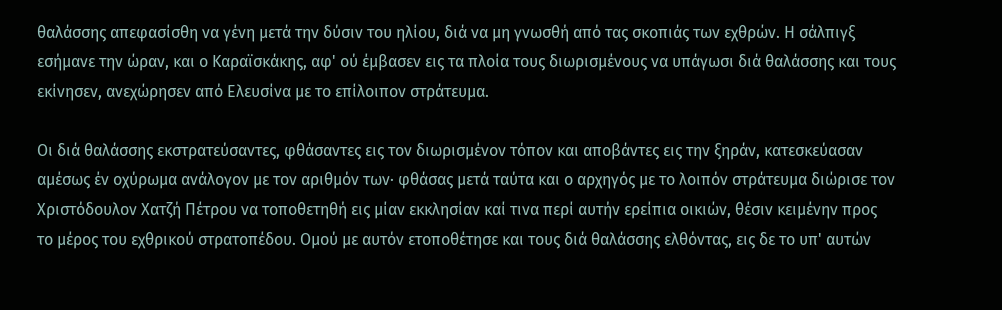θαλάσσης απεφασίσθη να γένη μετά την δύσιν του ηλίου, διά να μη γνωσθή από τας σκοπιάς των εχθρών. Η σάλπιγξ εσήμανε την ώραν, και ο Καραϊσκάκης, αφ' ού έμβασεν εις τα πλοία τους διωρισμένους να υπάγωσι διά θαλάσσης και τους εκίνησεν, ανεχώρησεν από Ελευσίνα με το επίλοιπον στράτευμα.

Οι διά θαλάσσης εκστρατεύσαντες, φθάσαντες εις τον διωρισμένον τόπον και αποβάντες εις την ξηράν, κατεσκεύασαν αμέσως έν οχύρωμα ανάλογον με τον αριθμόν των· φθάσας μετά ταύτα και ο αρχηγός με το λοιπόν στράτευμα διώρισε τον Χριστόδουλον Χατζή Πέτρου να τοποθετηθή εις μίαν εκκλησίαν καί τινα περί αυτήν ερείπια οικιών, θέσιν κειμένην προς το μέρος του εχθρικού στρατοπέδου. Ομού με αυτόν ετοποθέτησε και τους διά θαλάσσης ελθόντας, εις δε το υπ' αυτών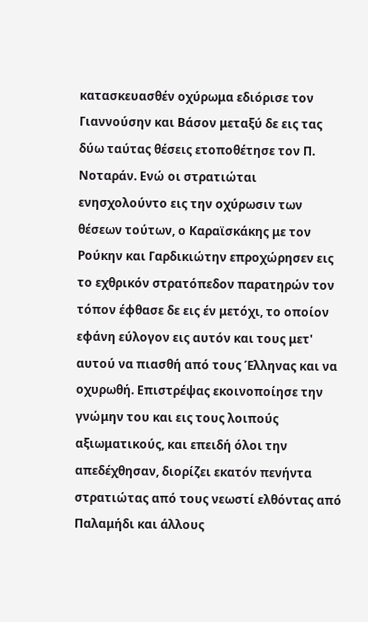κατασκευασθέν οχύρωμα εδιόρισε τον Γιαννούσην και Βάσον μεταξύ δε εις τας δύω ταύτας θέσεις ετοποθέτησε τον Π. Νοταράν. Ενώ οι στρατιώται ενησχολούντο εις την οχύρωσιν των θέσεων τούτων, ο Καραϊσκάκης με τον Ρούκην και Γαρδικιώτην επροχώρησεν εις το εχθρικόν στρατόπεδον παρατηρών τον τόπον έφθασε δε εις έν μετόχι, το οποίον εφάνη εύλογον εις αυτόν και τους μετ' αυτού να πιασθή από τους Έλληνας και να οχυρωθή. Επιστρέψας εκοινοποίησε την γνώμην του και εις τους λοιπούς αξιωματικούς, και επειδή όλοι την απεδέχθησαν, διορίζει εκατόν πενήντα στρατιώτας από τους νεωστί ελθόντας από Παλαμήδι και άλλους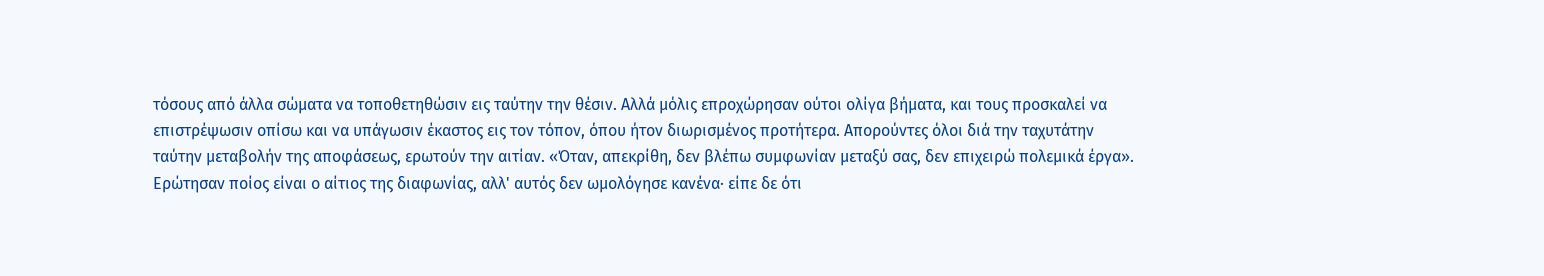τόσους από άλλα σώματα να τοποθετηθώσιν εις ταύτην την θέσιν. Αλλά μόλις επροχώρησαν ούτοι ολίγα βήματα, και τους προσκαλεί να επιστρέψωσιν οπίσω και να υπάγωσιν έκαστος εις τον τόπον, όπου ήτον διωρισμένος προτήτερα. Απορούντες όλοι διά την ταχυτάτην ταύτην μεταβολήν της αποφάσεως, ερωτούν την αιτίαν. «Όταν, απεκρίθη, δεν βλέπω συμφωνίαν μεταξύ σας, δεν επιχειρώ πολεμικά έργα». Ερώτησαν ποίος είναι ο αίτιος της διαφωνίας, αλλ' αυτός δεν ωμολόγησε κανένα· είπε δε ότι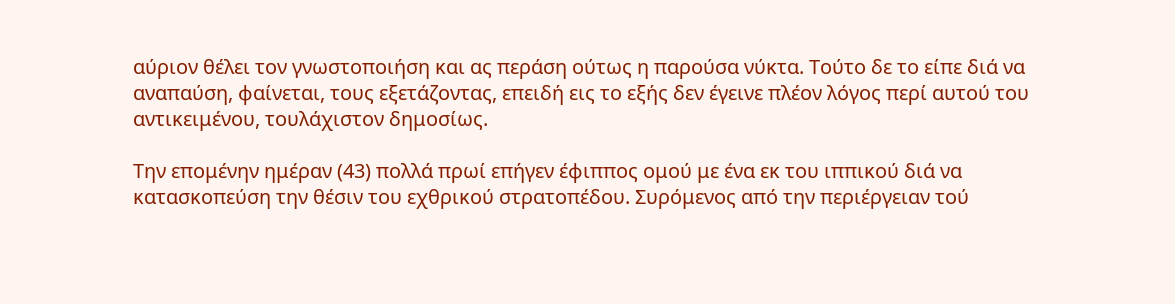αύριον θέλει τον γνωστοποιήση και ας περάση ούτως η παρούσα νύκτα. Τούτο δε το είπε διά να αναπαύση, φαίνεται, τους εξετάζοντας, επειδή εις το εξής δεν έγεινε πλέον λόγος περί αυτού του αντικειμένου, τουλάχιστον δημοσίως.

Την επομένην ημέραν (43) πολλά πρωί επήγεν έφιππος ομού με ένα εκ του ιππικού διά να κατασκοπεύση την θέσιν του εχθρικού στρατοπέδου. Συρόμενος από την περιέργειαν τού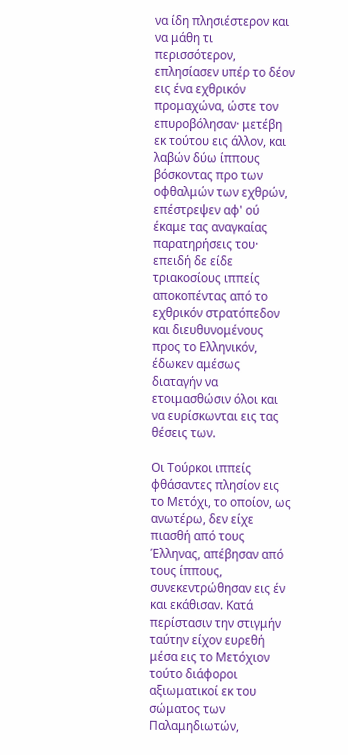να ίδη πλησιέστερον και να μάθη τι περισσότερον, επλησίασεν υπέρ το δέον εις ένα εχθρικόν προμαχώνα, ώστε τον επυροβόλησαν· μετέβη εκ τούτου εις άλλον, και λαβών δύω ίππους βόσκοντας προ των οφθαλμών των εχθρών, επέστρεψεν αφ' ού έκαμε τας αναγκαίας παρατηρήσεις του· επειδή δε είδε τριακοσίους ιππείς αποκοπέντας από το εχθρικόν στρατόπεδον και διευθυνομένους προς το Ελληνικόν, έδωκεν αμέσως διαταγήν να ετοιμασθώσιν όλοι και να ευρίσκωνται εις τας θέσεις των.

Οι Τούρκοι ιππείς φθάσαντες πλησίον εις το Μετόχι, το οποίον, ως ανωτέρω, δεν είχε πιασθή από τους Έλληνας, απέβησαν από τους ίππους, συνεκεντρώθησαν εις έν και εκάθισαν. Κατά περίστασιν την στιγμήν ταύτην είχον ευρεθή μέσα εις το Μετόχιον τούτο διάφοροι αξιωματικοί εκ του σώματος των Παλαμηδιωτών,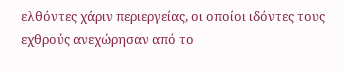ελθόντες χάριν περιεργείας, οι οποίοι ιδόντες τους εχθρούς ανεχώρησαν από το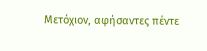Μετόχιον, αφήσαντες πέντε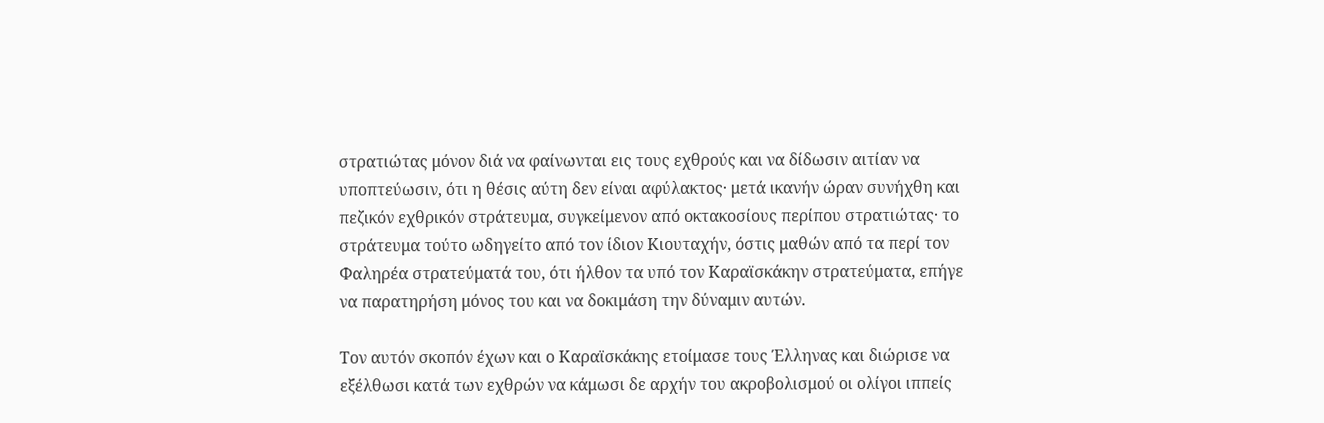στρατιώτας μόνον διά να φαίνωνται εις τους εχθρούς και να δίδωσιν αιτίαν να υποπτεύωσιν, ότι η θέσις αύτη δεν είναι αφύλακτος· μετά ικανήν ώραν συνήχθη και πεζικόν εχθρικόν στράτευμα, συγκείμενον από οκτακοσίους περίπου στρατιώτας· το στράτευμα τούτο ωδηγείτο από τον ίδιον Κιουταχήν, όστις μαθών από τα περί τον Φαληρέα στρατεύματά του, ότι ήλθον τα υπό τον Καραϊσκάκην στρατεύματα, επήγε να παρατηρήση μόνος του και να δοκιμάση την δύναμιν αυτών.

Τον αυτόν σκοπόν έχων και ο Καραϊσκάκης ετοίμασε τους Έλληνας και διώρισε να εξέλθωσι κατά των εχθρών να κάμωσι δε αρχήν του ακροβολισμού οι ολίγοι ιππείς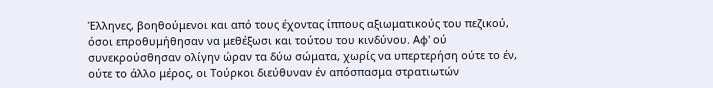Έλληνες, βοηθούμενοι και από τους έχοντας ίππους αξιωματικούς του πεζικού, όσοι επροθυμήθησαν να μεθέξωσι και τούτου του κινδύνου. Αφ' ού συνεκρούσθησαν ολίγην ώραν τα δύω σώματα, χωρίς να υπερτερήση ούτε το έν, ούτε το άλλο μέρος, οι Τούρκοι διεύθυναν έν απόσπασμα στρατιωτών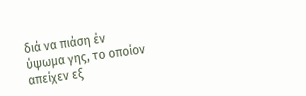διά να πιάση έν ύψωμα γης, το οποίον απείχεν εξ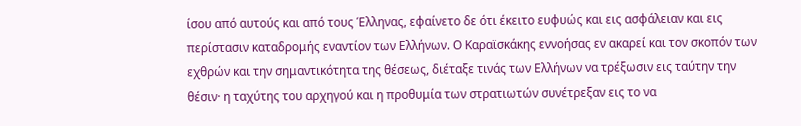ίσου από αυτούς και από τους Έλληνας, εφαίνετο δε ότι έκειτο ευφυώς και εις ασφάλειαν και εις περίστασιν καταδρομής εναντίον των Ελλήνων. Ο Καραϊσκάκης εννοήσας εν ακαρεί και τον σκοπόν των εχθρών και την σημαντικότητα της θέσεως, διέταξε τινάς των Ελλήνων να τρέξωσιν εις ταύτην την θέσιν· η ταχύτης του αρχηγού και η προθυμία των στρατιωτών συνέτρεξαν εις το να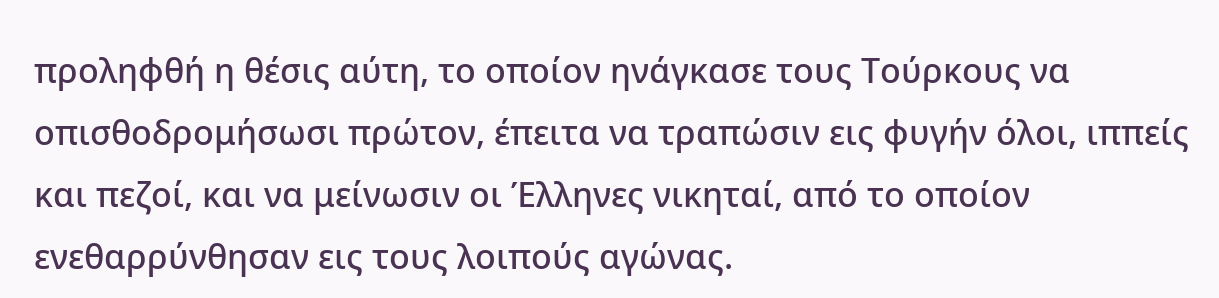προληφθή η θέσις αύτη, το οποίον ηνάγκασε τους Τούρκους να οπισθοδρομήσωσι πρώτον, έπειτα να τραπώσιν εις φυγήν όλοι, ιππείς και πεζοί, και να μείνωσιν οι Έλληνες νικηταί, από το οποίον ενεθαρρύνθησαν εις τους λοιπούς αγώνας.